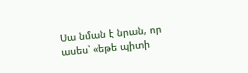Սա նման է նրան, որ ասես՝ «եթե պիտի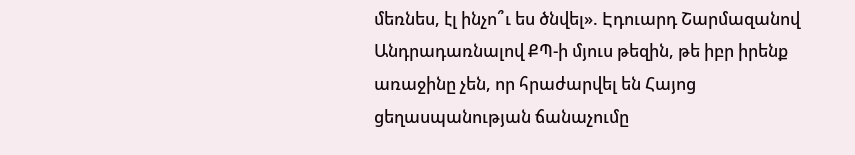մեռնես, էլ ինչո՞ւ ես ծնվել». Էդուարդ Շարմազանով
Անդրադառնալով ՔՊ-ի մյուս թեզին, թե իբր իրենք առաջինը չեն, որ հրաժարվել են Հայոց ցեղասպանության ճանաչումը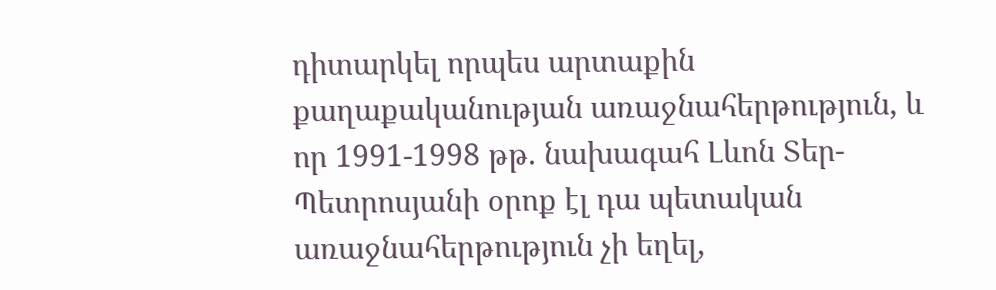դիտարկել որպես արտաքին քաղաքականության առաջնահերթություն, և որ 1991-1998 թթ. նախագահ Լևոն Տեր-Պետրոսյանի օրոք էլ դա պետական առաջնահերթություն չի եղել,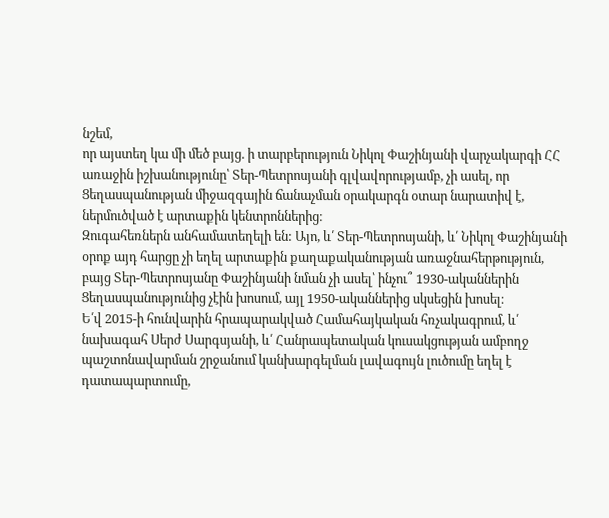նշեմ,
որ այստեղ կա մի մեծ բայց. ի տարբերություն Նիկոլ Փաշինյանի վարչակարգի ՀՀ առաջին իշխանությունը՝ Տեր-Պետրոսյանի գլվավորությամբ, չի ասել, որ Ցեղասպանության միջազգային ճանաչման օրակարգն օտար նարատիվ է, ներմուծված է արտաքին կենտրոններից։
Զուգահեռներն անհամատեղելի են: Այո, և՛ Տեր-Պետրոսյանի, և՛ Նիկոլ Փաշինյանի օրոք այդ հարցը չի եղել արտաքին քաղաքականության առաջնահերթություն, բայց Տեր-Պետրոսյանը Փաշինյանի նման չի ասել՝ ինչու՞ 1930-ականներին Ցեղասպանությունից չէին խոսում, այլ 1950-ականներից սկսեցին խոսել։
Ե՛վ 2015-ի հունվարին հրապարակված Համահայկական հռչակագրում, և՛ նախագահ Սերժ Սարգսյանի, և՛ Հանրապետական կուսակցության ամբողջ պաշտոնավարման շրջանում կանխարգելման լավագույն լուծումը եղել է դատապարտումը,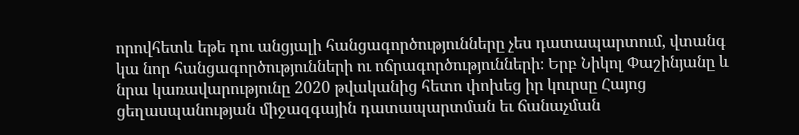որովհետև եթե դու անցյալի հանցագործությունները չես դատապարտում, վտանգ կա նոր հանցագործությունների ու ոճրագործությունների։ Երբ Նիկոլ Փաշինյանը և նրա կառավարությունը 2020 թվականից հետո փոխեց իր կուրսը Հայոց ցեղասպանության միջազգային դատապարտման եւ ճանաչման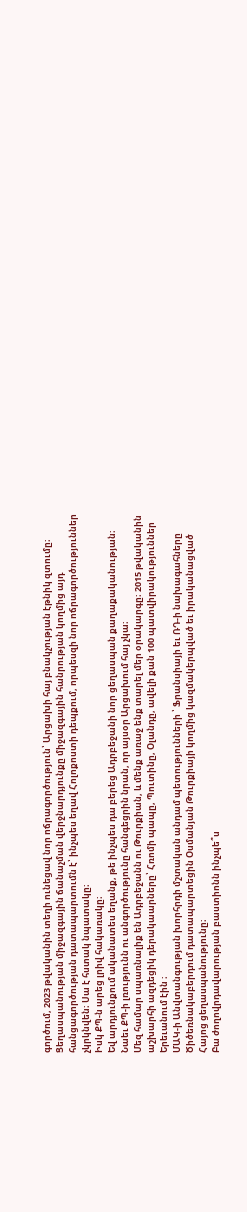գործում, 2023 թվականին տեղի ունեցավ նոր ոճրագործություն՝ Արցախի հայ բնակչության էթնիկ զտումը։
Ցեղասպանության միջազգային ճանաչման վերջնարդյունքը միջազգային հանրության կողմից այդ հանցագործության դատապարտումն է՝ ինչպես եղավ Հոլոքոստի դեպքում, որպեսզի նոր ոճրագործություններ չկրկնվեն։ Սա է հստակ նպատակը։
Իսկ ՔՊ-ն արեց լրիվ հակառակը։
Եվ արդյունքում ականատես եղանք, թե ինչպես դա բերեց Ադրբեջանի նոր ցեղասպան քաղաքականության։
Նաեւ ՔՊ-ի լռությունն ու անգործությունը հանգեցրին նրան, որ այսօր Արցախում հայ չկա։
Մեզ համար սպառնալիք են Ադրբեջանն ու Թուրքիան, և մենք առաջ ենք տարել մեր օրակարգը։ 2015 թվականին աշխարհի ազդեցիկ դերակաարները՝ Հռոմի պապը, Պուտինը, Օլանդը, ավելի քան 100 պատվիրակություններ Երեւանում էին ։
ՄԱԿ-ի Անվտանգության խորհրդի մշտական անդամ պետությունների ՝ Ֆրանսիայի եւ ՌԴ-ի նախագահները Ծիծեռնակաբերդում դատապարտեցին Օսմանյան Թուրքիայի կողմից կազմակերպված եւ իրականացված Հայոց ցեղասպանությունը։
Բա ժողովրդավարության բաստիոնն ինչպե՞ս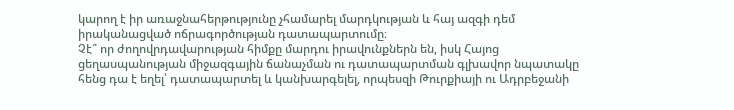կարող է իր առաջնահերթությունը չհամարել մարդկության և հայ ազգի դեմ իրականացված ոճրագործության դատապարտումը։
Չէ՞ որ ժողովրդավարության հիմքը մարդու իրավունքներն են, իսկ Հայոց ցեղասպանության միջազգային ճանաչման ու դատապարտման գլխավոր նպատակը հենց դա է եղել՝ դատապարտել և կանխարգելել, որպեսզի Թուրքիայի ու Ադրբեջանի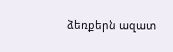ձեռքերն ազատ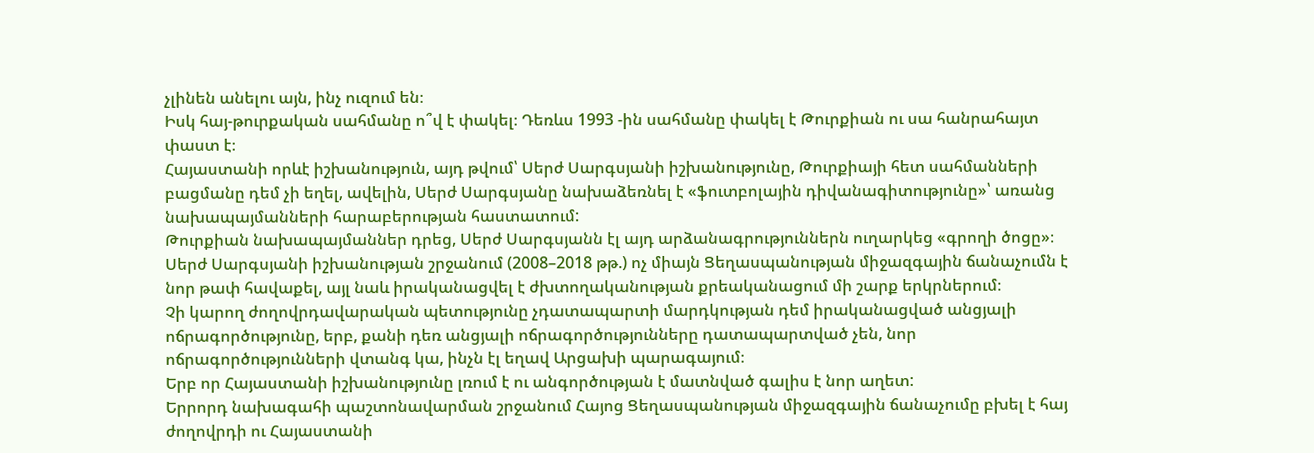չլինեն անելու այն, ինչ ուզում են։
Իսկ հայ-թուրքական սահմանը ո՞վ է փակել։ Դեռևս 1993 -ին սահմանը փակել է Թուրքիան ու սա հանրահայտ փաստ է։
Հայաստանի որևէ իշխանություն, այդ թվում՝ Սերժ Սարգսյանի իշխանությունը, Թուրքիայի հետ սահմանների բացմանը դեմ չի եղել, ավելին, Սերժ Սարգսյանը նախաձեռնել է «ֆուտբոլային դիվանագիտությունը»՝ առանց նախապայմանների հարաբերության հաստատում:
Թուրքիան նախապայմաններ դրեց, Սերժ Սարգսյանն էլ այդ արձանագրություններն ուղարկեց «գրողի ծոցը»։
Սերժ Սարգսյանի իշխանության շրջանում (2008–2018 թթ.) ոչ միայն Ցեղասպանության միջազգային ճանաչումն է նոր թափ հավաքել, այլ նաև իրականացվել է ժխտողականության քրեականացում մի շարք երկրներում։
Չի կարող ժողովրդավարական պետությունը չդատապարտի մարդկության դեմ իրականացված անցյալի ոճրագործությունը, երբ, քանի դեռ անցյալի ոճրագործությունները դատապարտված չեն, նոր ոճրագործությունների վտանգ կա, ինչն էլ եղավ Արցախի պարագայում։
Երբ որ Հայաստանի իշխանությունը լռում է ու անգործության է մատնված գալիս է նոր աղետ:
Երրորդ նախագահի պաշտոնավարման շրջանում Հայոց Ցեղասպանության միջազգային ճանաչումը բխել է հայ ժողովրդի ու Հայաստանի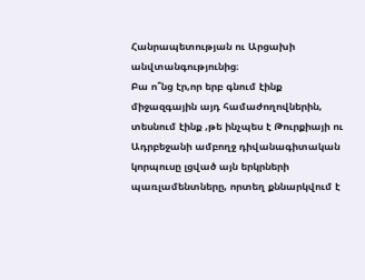Հանրապետության ու Արցախի անվտանգությունից։
Բա ո՞նց էր,որ երբ գնում էինք միջազգային այդ համաժողովներին, տեսնում էինք ,թե ինչպես է Թուրքիայի ու Ադրբեջանի ամբողջ դիվանագիտական կորպուսը լցված այն երկրների պառլամենտները, որտեղ քննարկվում է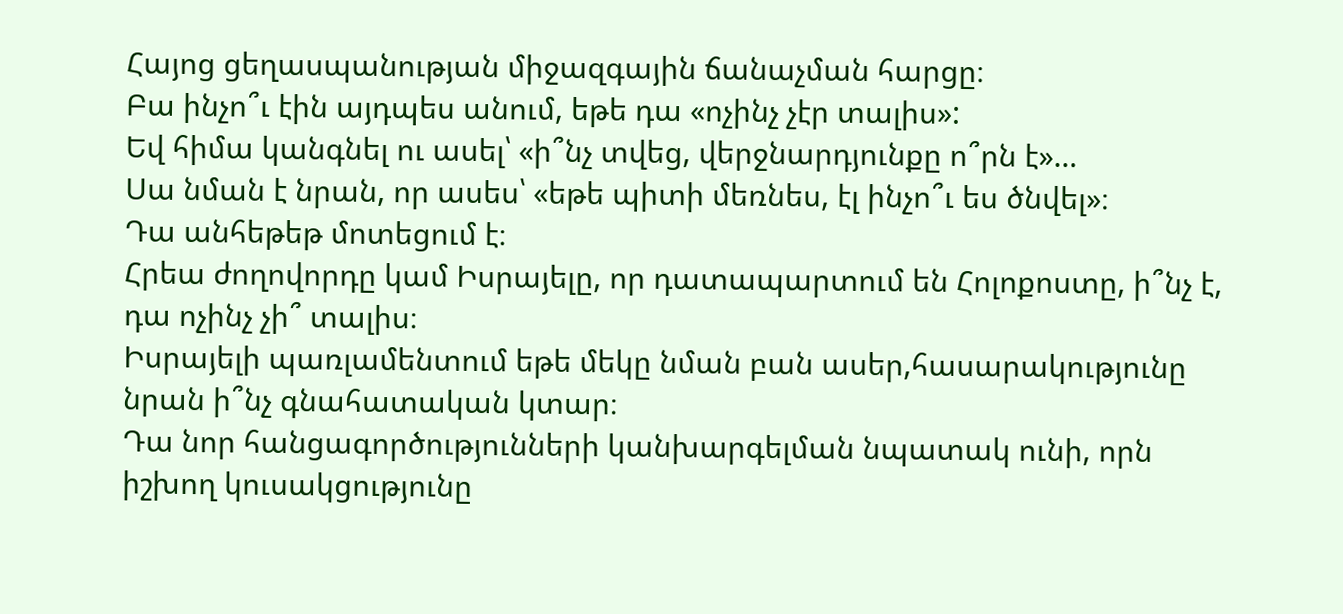Հայոց ցեղասպանության միջազգային ճանաչման հարցը։
Բա ինչո՞ւ էին այդպես անում, եթե դա «ոչինչ չէր տալիս»:
Եվ հիմա կանգնել ու ասել՝ «ի՞նչ տվեց, վերջնարդյունքը ո՞րն է»…
Սա նման է նրան, որ ասես՝ «եթե պիտի մեռնես, էլ ինչո՞ւ ես ծնվել»։
Դա անհեթեթ մոտեցում է։
Հրեա ժողովորդը կամ Իսրայելը, որ դատապարտում են Հոլոքոստը, ի՞նչ է, դա ոչինչ չի՞ տալիս։
Իսրայելի պառլամենտում եթե մեկը նման բան ասեր,հասարակությունը նրան ի՞նչ գնահատական կտար։
Դա նոր հանցագործությունների կանխարգելման նպատակ ունի, որն իշխող կուսակցությունը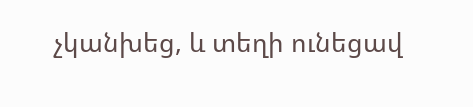չկանխեց, և տեղի ունեցավ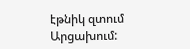էթնիկ զտում Արցախում: